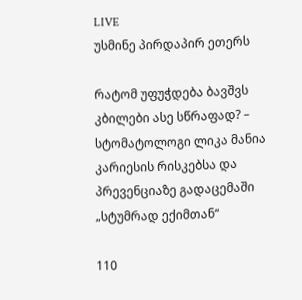LIVE
უსმინე პირდაპირ ეთერს

რატომ უფუჭდება ბავშვს კბილები ასე სწრაფად? – სტომატოლოგი ლიკა მანია კარიესის რისკებსა და პრევენციაზე გადაცემაში „სტუმრად ექიმთან“

110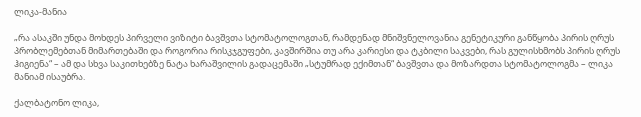ლიკა-მანია

„რა ასაკში უნდა მოხდეს პირველი ვიზიტი ბავშვთა სტომატოლოგთან, რამდენად მნიშვნელოვანია გენეტიკური განწყობა პირის ღრუს პრობლემებთან მიმართებაში და როგორია რისკჯგუფები, კავშირშია თუ არა კარიესი და ტკბილი საკვები, რას გულისხმობს პირის ღრუს ჰიგიენა“ – ამ და სხვა საკითხებზე ნატა ხარაშვილის გადაცემაში „სტუმრად ექიმთან“ ბავშვთა და მოზარდთა სტომატოლოგმა – ლიკა მანიამ ისაუბრა.

ქალბატონო ლიკა,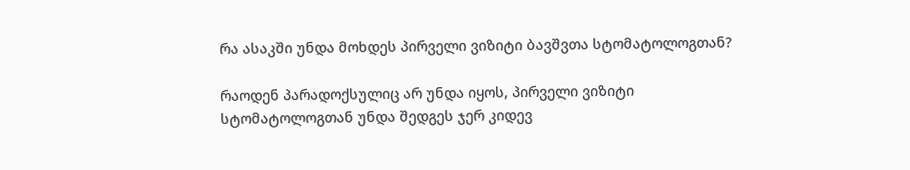რა ასაკში უნდა მოხდეს პირველი ვიზიტი ბავშვთა სტომატოლოგთან?

რაოდენ პარადოქსულიც არ უნდა იყოს, პირველი ვიზიტი სტომატოლოგთან უნდა შედგეს ჯერ კიდევ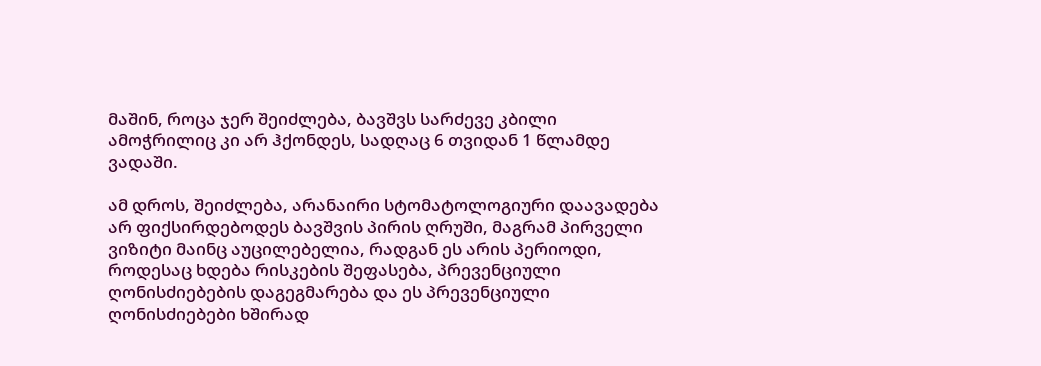მაშინ, როცა ჯერ შეიძლება, ბავშვს სარძევე კბილი ამოჭრილიც კი არ ჰქონდეს, სადღაც 6 თვიდან 1 წლამდე ვადაში.

ამ დროს, შეიძლება, არანაირი სტომატოლოგიური დაავადება არ ფიქსირდებოდეს ბავშვის პირის ღრუში, მაგრამ პირველი ვიზიტი მაინც აუცილებელია, რადგან ეს არის პერიოდი, როდესაც ხდება რისკების შეფასება, პრევენციული ღონისძიებების დაგეგმარება და ეს პრევენციული ღონისძიებები ხშირად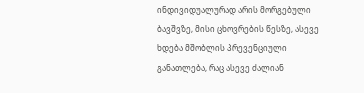ინდივიდუალურად არის მორგებული ბავშვზე, მისი ცხოვრების წესზე, ასევე ხდება მშობლის პრევენციული განათლება, რაც ასევე ძალიან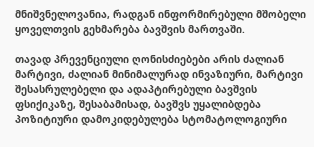მნიშვნელოვანია, რადგან ინფორმირებული მშობელი ყოველთვის გეხმარება ბავშვის მართვაში.

თავად პრევენციული ღონისძიებები არის ძალიან მარტივი, ძალიან მინიმალურად ინვაზიური, მარტივი შესასრულებელი და ადაპტირებული ბავშვის ფსიქიკაზე, შესაბამისად, ბავშვს უყალიბდება პოზიტიური დამოკიდებულება სტომატოლოგიური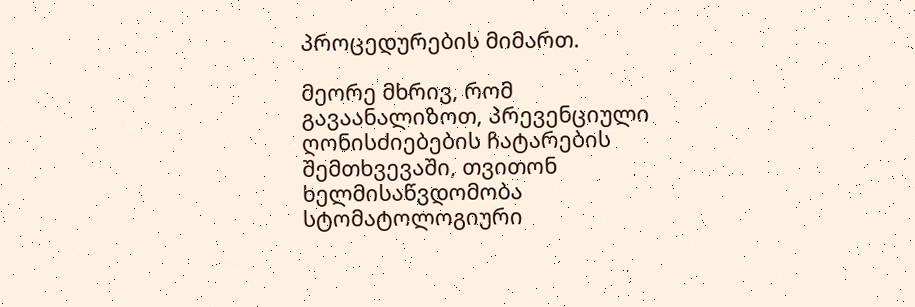პროცედურების მიმართ.

მეორე მხრივ, რომ გავაანალიზოთ, პრევენციული ღონისძიებების ჩატარების შემთხვევაში, თვითონ ხელმისაწვდომობა სტომატოლოგიური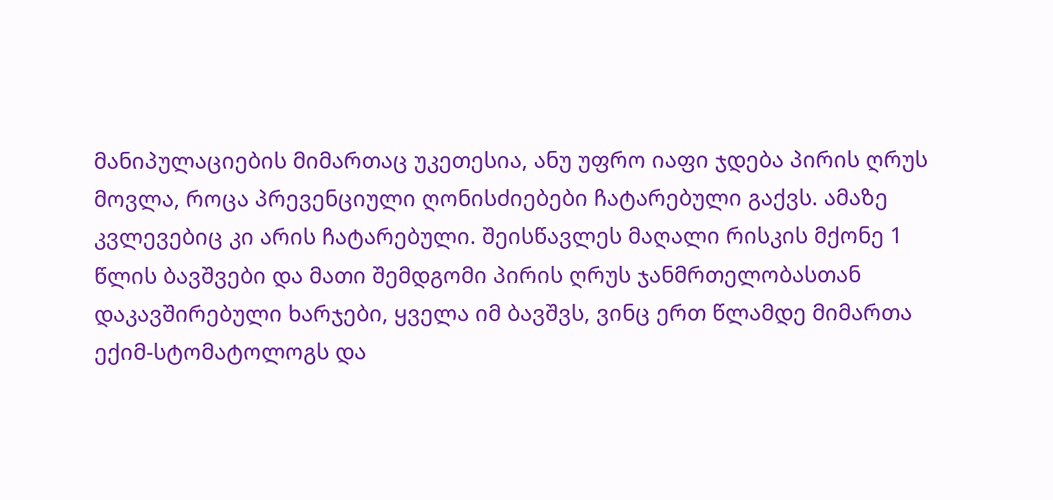მანიპულაციების მიმართაც უკეთესია, ანუ უფრო იაფი ჯდება პირის ღრუს მოვლა, როცა პრევენციული ღონისძიებები ჩატარებული გაქვს. ამაზე კვლევებიც კი არის ჩატარებული. შეისწავლეს მაღალი რისკის მქონე 1 წლის ბავშვები და მათი შემდგომი პირის ღრუს ჯანმრთელობასთან დაკავშირებული ხარჯები, ყველა იმ ბავშვს, ვინც ერთ წლამდე მიმართა ექიმ-სტომატოლოგს და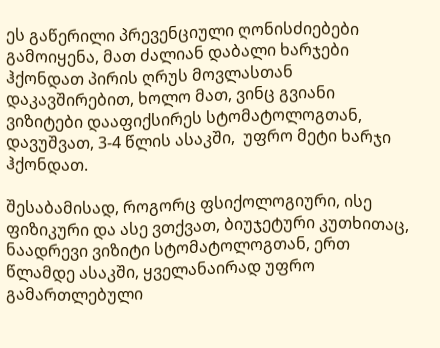ეს გაწერილი პრევენციული ღონისძიებები გამოიყენა, მათ ძალიან დაბალი ხარჯები ჰქონდათ პირის ღრუს მოვლასთან დაკავშირებით, ხოლო მათ, ვინც გვიანი ვიზიტები დააფიქსირეს სტომატოლოგთან, დავუშვათ, 3-4 წლის ასაკში,  უფრო მეტი ხარჯი ჰქონდათ.

შესაბამისად, როგორც ფსიქოლოგიური, ისე ფიზიკური და ასე ვთქვათ, ბიუჯეტური კუთხითაც, ნაადრევი ვიზიტი სტომატოლოგთან, ერთ წლამდე ასაკში, ყველანაირად უფრო გამართლებული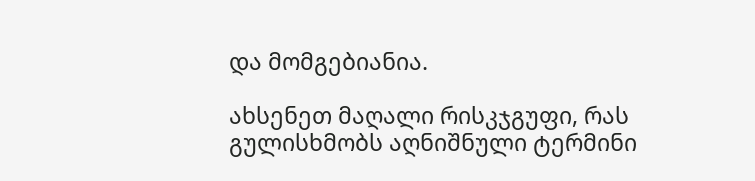და მომგებიანია.

ახსენეთ მაღალი რისკჯგუფი, რას გულისხმობს აღნიშნული ტერმინი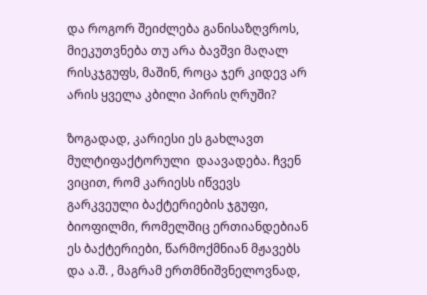და როგორ შეიძლება განისაზღვროს, მიეკუთვნება თუ არა ბავშვი მაღალ რისკჯგუფს, მაშინ, როცა ჯერ კიდევ არ არის ყველა კბილი პირის ღრუში?

ზოგადად, კარიესი ეს გახლავთ მულტიფაქტორული  დაავადება. ჩვენ ვიცით, რომ კარიესს იწვევს გარკვეული ბაქტერიების ჯგუფი, ბიოფილმი, რომელშიც ერთიანდებიან ეს ბაქტერიები, წარმოქმნიან მჟავებს და ა.შ. , მაგრამ ერთმნიშვნელოვნად,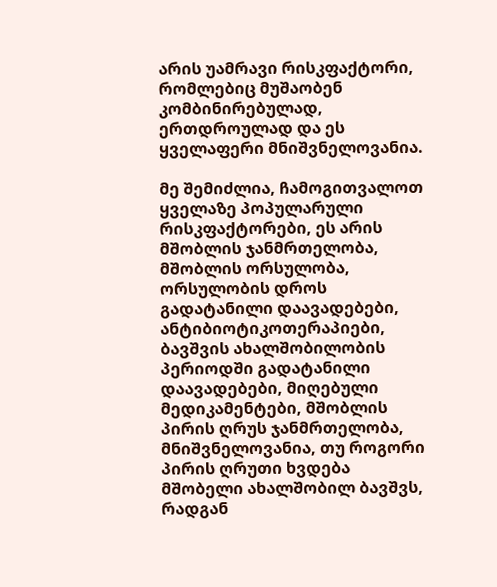არის უამრავი რისკფაქტორი, რომლებიც მუშაობენ კომბინირებულად, ერთდროულად და ეს ყველაფერი მნიშვნელოვანია.

მე შემიძლია, ჩამოგითვალოთ ყველაზე პოპულარული რისკფაქტორები, ეს არის მშობლის ჯანმრთელობა, მშობლის ორსულობა, ორსულობის დროს გადატანილი დაავადებები, ანტიბიოტიკოთერაპიები, ბავშვის ახალშობილობის პერიოდში გადატანილი დაავადებები, მიღებული მედიკამენტები, მშობლის პირის ღრუს ჯანმრთელობა, მნიშვნელოვანია, თუ როგორი პირის ღრუთი ხვდება მშობელი ახალშობილ ბავშვს, რადგან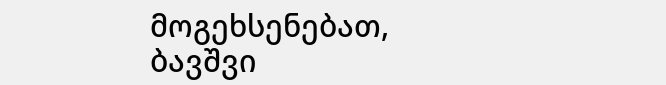მოგეხსენებათ, ბავშვი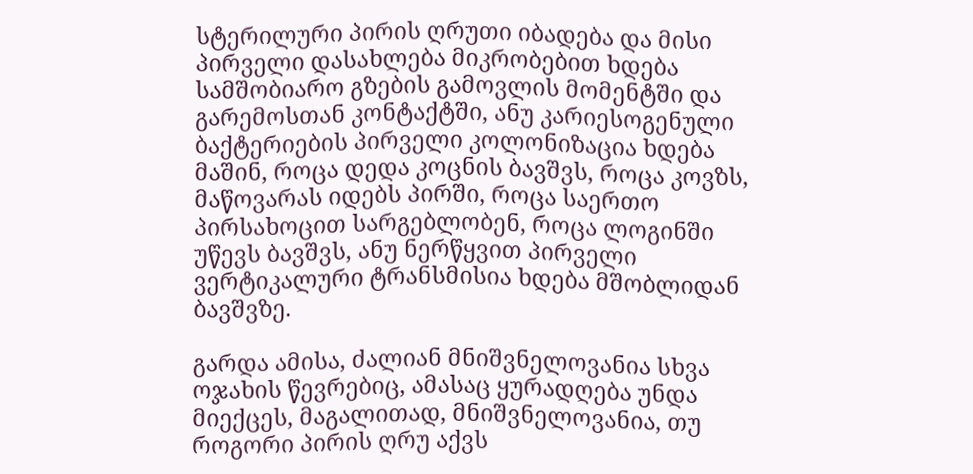სტერილური პირის ღრუთი იბადება და მისი პირველი დასახლება მიკრობებით ხდება სამშობიარო გზების გამოვლის მომენტში და გარემოსთან კონტაქტში, ანუ კარიესოგენული ბაქტერიების პირველი კოლონიზაცია ხდება მაშინ, როცა დედა კოცნის ბავშვს, როცა კოვზს, მაწოვარას იდებს პირში, როცა საერთო პირსახოცით სარგებლობენ, როცა ლოგინში უწევს ბავშვს, ანუ ნერწყვით პირველი ვერტიკალური ტრანსმისია ხდება მშობლიდან ბავშვზე.

გარდა ამისა, ძალიან მნიშვნელოვანია სხვა ოჯახის წევრებიც, ამასაც ყურადღება უნდა მიექცეს, მაგალითად, მნიშვნელოვანია, თუ როგორი პირის ღრუ აქვს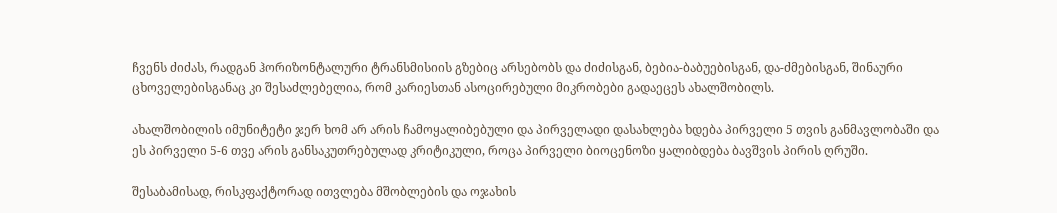ჩვენს ძიძას, რადგან ჰორიზონტალური ტრანსმისიის გზებიც არსებობს და ძიძისგან, ბებია-ბაბუებისგან, და-ძმებისგან, შინაური ცხოველებისგანაც კი შესაძლებელია, რომ კარიესთან ასოცირებული მიკრობები გადაეცეს ახალშობილს.

ახალშობილის იმუნიტეტი ჯერ ხომ არ არის ჩამოყალიბებული და პირველადი დასახლება ხდება პირველი 5 თვის განმავლობაში და ეს პირველი 5-6 თვე არის განსაკუთრებულად კრიტიკული, როცა პირველი ბიოცენოზი ყალიბდება ბავშვის პირის ღრუში.

შესაბამისად, რისკფაქტორად ითვლება მშობლების და ოჯახის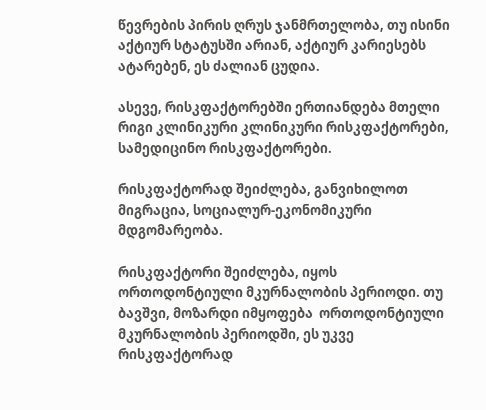წევრების პირის ღრუს ჯანმრთელობა, თუ ისინი აქტიურ სტატუსში არიან, აქტიურ კარიესებს ატარებენ, ეს ძალიან ცუდია.

ასევე, რისკფაქტორებში ერთიანდება მთელი რიგი კლინიკური კლინიკური რისკფაქტორები, სამედიცინო რისკფაქტორები.

რისკფაქტორად შეიძლება, განვიხილოთ მიგრაცია, სოციალურ-ეკონომიკური მდგომარეობა.

რისკფაქტორი შეიძლება, იყოს  ორთოდონტიული მკურნალობის პერიოდი. თუ ბავშვი, მოზარდი იმყოფება  ორთოდონტიული მკურნალობის პერიოდში, ეს უკვე რისკფაქტორად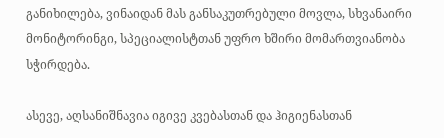განიხილება, ვინაიდან მას განსაკუთრებული მოვლა, სხვანაირი მონიტორინგი, სპეციალისტთან უფრო ხშირი მომართვიანობა სჭირდება.

ასევე, აღსანიშნავია იგივე კვებასთან და ჰიგიენასთან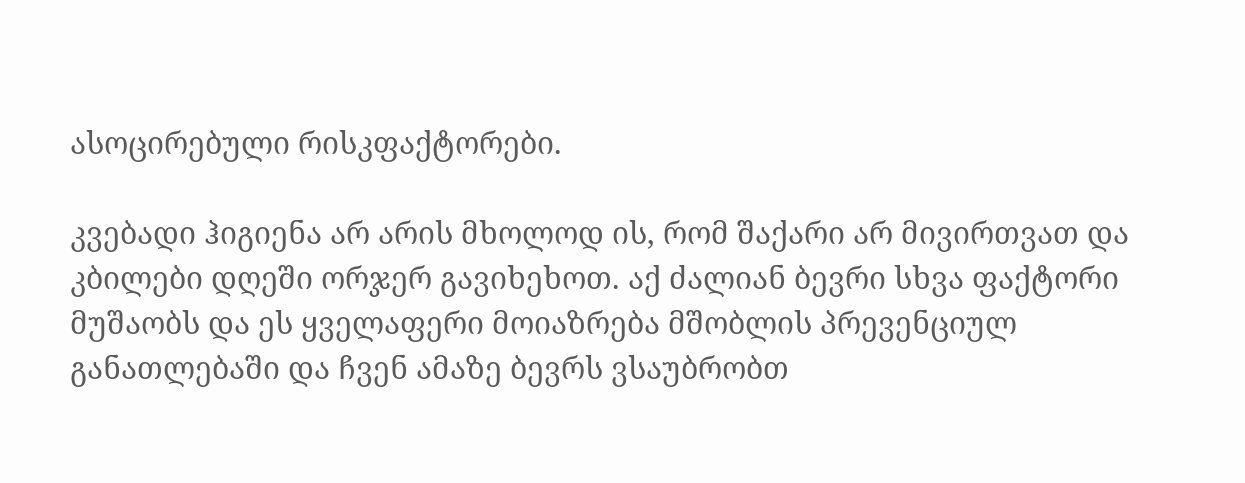ასოცირებული რისკფაქტორები.

კვებადი ჰიგიენა არ არის მხოლოდ ის, რომ შაქარი არ მივირთვათ და კბილები დღეში ორჯერ გავიხეხოთ. აქ ძალიან ბევრი სხვა ფაქტორი მუშაობს და ეს ყველაფერი მოიაზრება მშობლის პრევენციულ განათლებაში და ჩვენ ამაზე ბევრს ვსაუბრობთ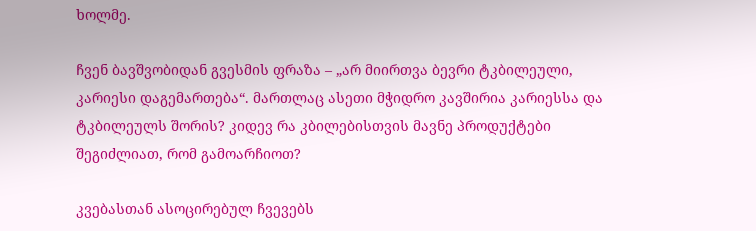ხოლმე.

ჩვენ ბავშვობიდან გვესმის ფრაზა – „არ მიირთვა ბევრი ტკბილეული, კარიესი დაგემართება“. მართლაც ასეთი მჭიდრო კავშირია კარიესსა და ტკბილეულს შორის? კიდევ რა კბილებისთვის მავნე პროდუქტები შეგიძლიათ, რომ გამოარჩიოთ?

კვებასთან ასოცირებულ ჩვევებს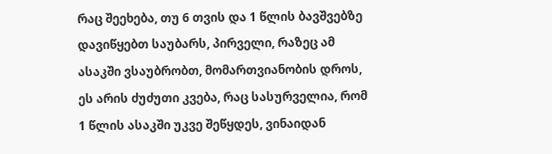რაც შეეხება, თუ 6 თვის და 1 წლის ბავშვებზე დავიწყებთ საუბარს, პირველი, რაზეც ამ ასაკში ვსაუბრობთ, მომართვიანობის დროს, ეს არის ძუძუთი კვება, რაც სასურველია, რომ 1 წლის ასაკში უკვე შეწყდეს, ვინაიდან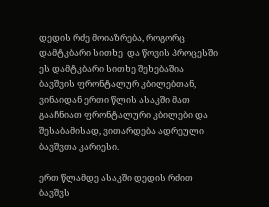დედის რძე მოიაზრება, როგორც დამტკბარი სითხე  და წოვის პროცესში ეს დამტკბარი სითხე შეხებაშია ბავშვის ფრონტალურ კბილებთან, ვინაიდან ერთი წლის ასაკში მათ გააჩნიათ ფრონტალური კბილები და შესაბამისად, ვითარდება ადრეული ბავშვთა კარიესი.

ერთ წლამდე ასაკში დედის რძით ბავშვს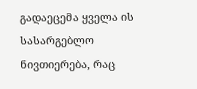გადაეცემა ყველა ის სასარგებლო ნივთიერება, რაც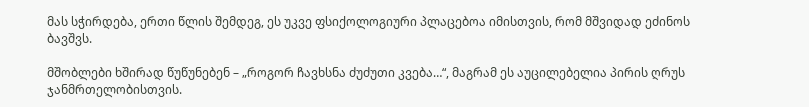მას სჭირდება, ერთი წლის შემდეგ, ეს უკვე ფსიქოლოგიური პლაცებოა იმისთვის, რომ მშვიდად ეძინოს ბავშვს.

მშობლები ხშირად წუწუნებენ – „როგორ ჩავხსნა ძუძუთი კვება…“, მაგრამ ეს აუცილებელია პირის ღრუს ჯანმრთელობისთვის.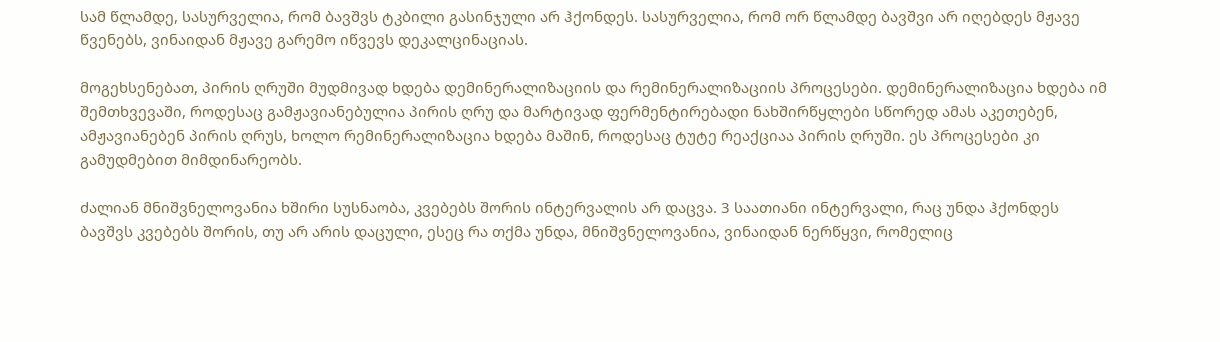სამ წლამდე, სასურველია, რომ ბავშვს ტკბილი გასინჯული არ ჰქონდეს. სასურველია, რომ ორ წლამდე ბავშვი არ იღებდეს მჟავე წვენებს, ვინაიდან მჟავე გარემო იწვევს დეკალცინაციას.

მოგეხსენებათ, პირის ღრუში მუდმივად ხდება დემინერალიზაციის და რემინერალიზაციის პროცესები. დემინერალიზაცია ხდება იმ შემთხვევაში, როდესაც გამჟავიანებულია პირის ღრუ და მარტივად ფერმენტირებადი ნახშირწყლები სწორედ ამას აკეთებენ, ამჟავიანებენ პირის ღრუს, ხოლო რემინერალიზაცია ხდება მაშინ, როდესაც ტუტე რეაქციაა პირის ღრუში. ეს პროცესები კი გამუდმებით მიმდინარეობს.

ძალიან მნიშვნელოვანია ხშირი სუსნაობა, კვებებს შორის ინტერვალის არ დაცვა. 3 საათიანი ინტერვალი, რაც უნდა ჰქონდეს ბავშვს კვებებს შორის, თუ არ არის დაცული, ესეც რა თქმა უნდა, მნიშვნელოვანია, ვინაიდან ნერწყვი, რომელიც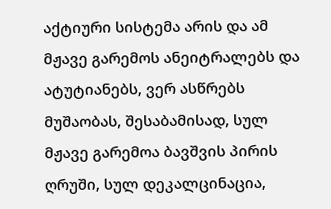აქტიური სისტემა არის და ამ მჟავე გარემოს ანეიტრალებს და ატუტიანებს, ვერ ასწრებს მუშაობას, შესაბამისად, სულ მჟავე გარემოა ბავშვის პირის ღრუში, სულ დეკალცინაცია,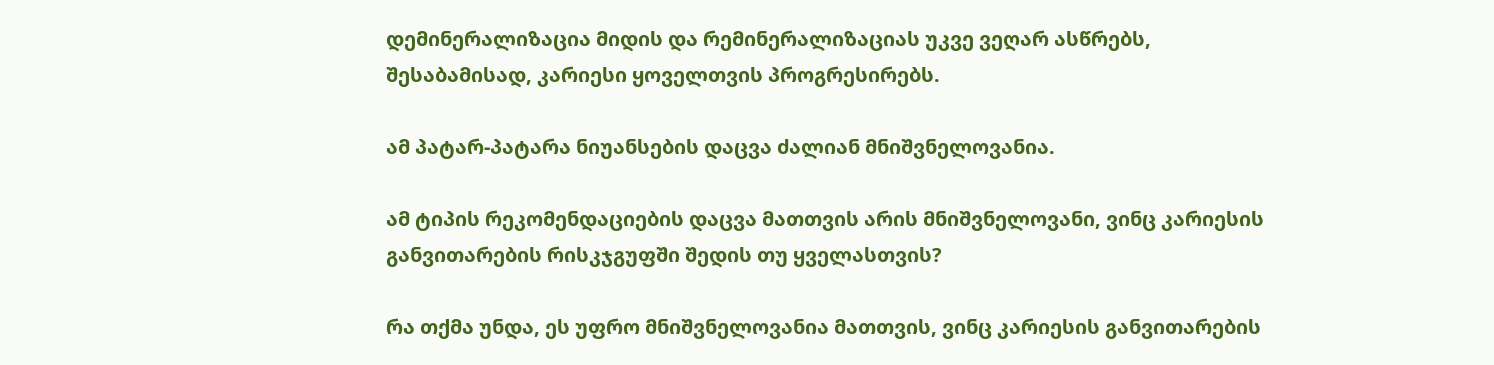დემინერალიზაცია მიდის და რემინერალიზაციას უკვე ვეღარ ასწრებს, შესაბამისად, კარიესი ყოველთვის პროგრესირებს.

ამ პატარ-პატარა ნიუანსების დაცვა ძალიან მნიშვნელოვანია.

ამ ტიპის რეკომენდაციების დაცვა მათთვის არის მნიშვნელოვანი, ვინც კარიესის განვითარების რისკჯგუფში შედის თუ ყველასთვის?

რა თქმა უნდა, ეს უფრო მნიშვნელოვანია მათთვის, ვინც კარიესის განვითარების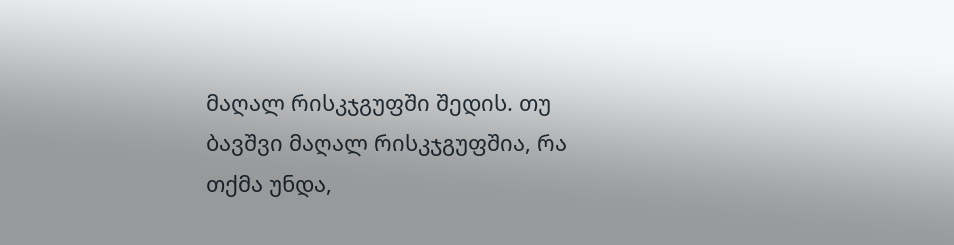მაღალ რისკჯგუფში შედის. თუ ბავშვი მაღალ რისკჯგუფშია, რა თქმა უნდა,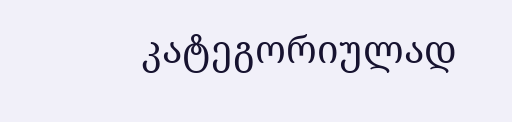კატეგორიულად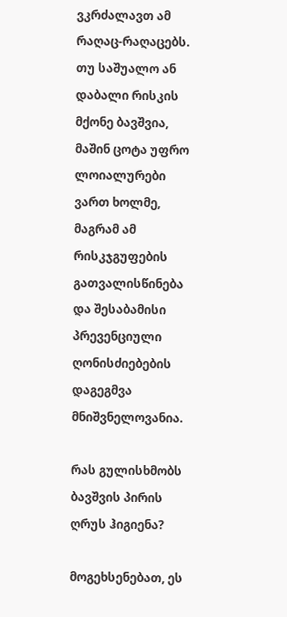ვკრძალავთ ამ რაღაც-რაღაცებს. თუ საშუალო ან დაბალი რისკის მქონე ბავშვია, მაშინ ცოტა უფრო ლოიალურები ვართ ხოლმე, მაგრამ ამ რისკჯგუფების გათვალისწინება და შესაბამისი პრევენციული ღონისძიებების დაგეგმვა მნიშვნელოვანია.

რას გულისხმობს ბავშვის პირის ღრუს ჰიგიენა?

მოგეხსენებათ, ეს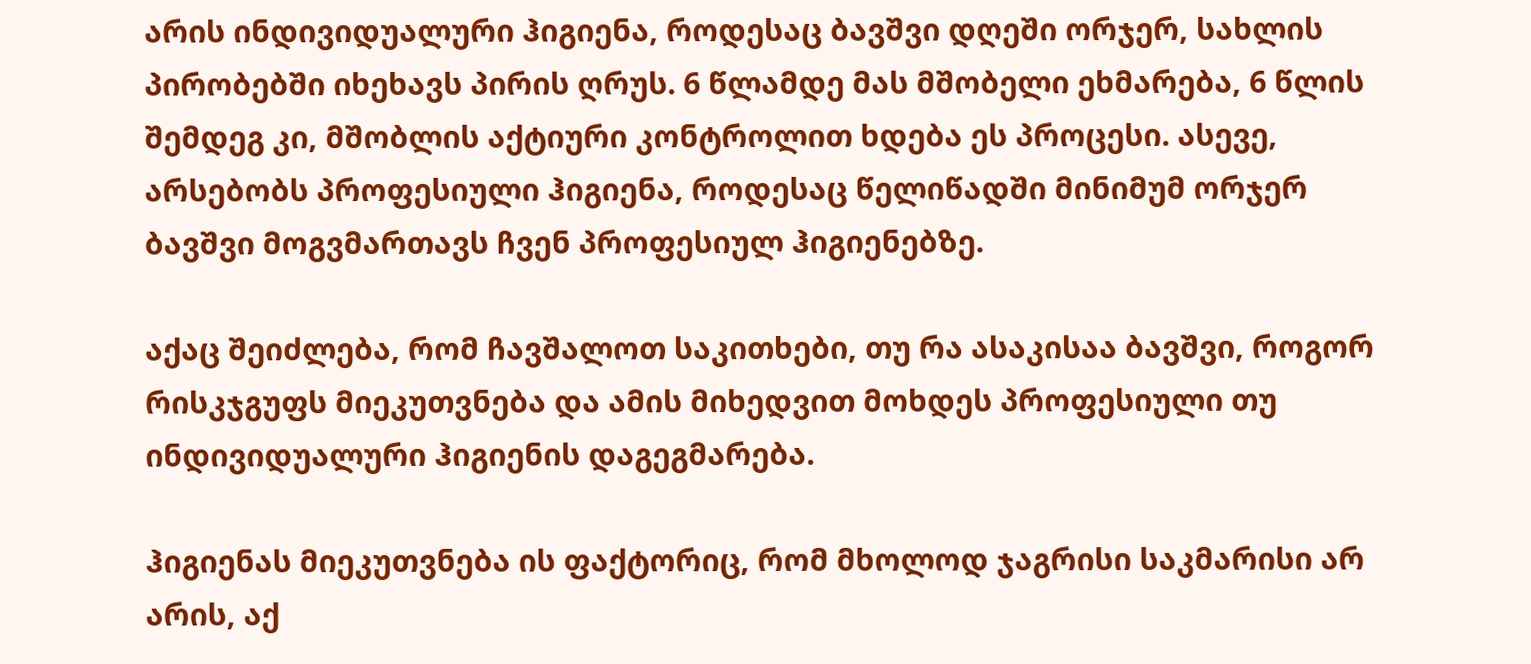არის ინდივიდუალური ჰიგიენა, როდესაც ბავშვი დღეში ორჯერ, სახლის პირობებში იხეხავს პირის ღრუს. 6 წლამდე მას მშობელი ეხმარება, 6 წლის შემდეგ კი, მშობლის აქტიური კონტროლით ხდება ეს პროცესი. ასევე, არსებობს პროფესიული ჰიგიენა, როდესაც წელიწადში მინიმუმ ორჯერ ბავშვი მოგვმართავს ჩვენ პროფესიულ ჰიგიენებზე.

აქაც შეიძლება, რომ ჩავშალოთ საკითხები, თუ რა ასაკისაა ბავშვი, როგორ რისკჯგუფს მიეკუთვნება და ამის მიხედვით მოხდეს პროფესიული თუ ინდივიდუალური ჰიგიენის დაგეგმარება.

ჰიგიენას მიეკუთვნება ის ფაქტორიც, რომ მხოლოდ ჯაგრისი საკმარისი არ არის, აქ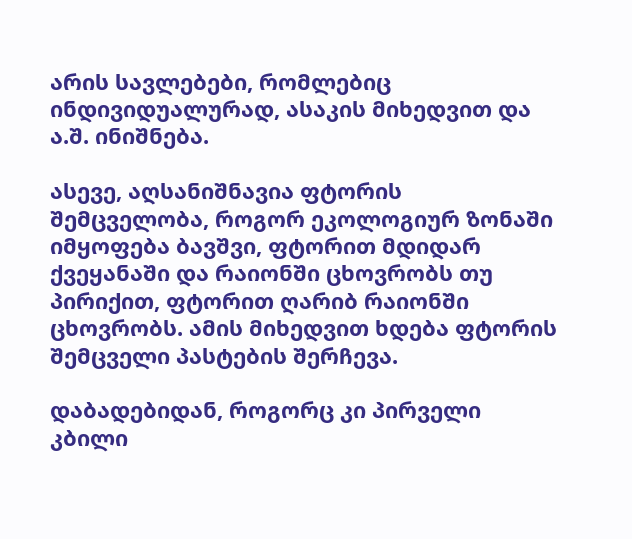არის სავლებები, რომლებიც ინდივიდუალურად, ასაკის მიხედვით და ა.შ. ინიშნება.

ასევე, აღსანიშნავია ფტორის შემცველობა, როგორ ეკოლოგიურ ზონაში იმყოფება ბავშვი, ფტორით მდიდარ ქვეყანაში და რაიონში ცხოვრობს თუ პირიქით, ფტორით ღარიბ რაიონში ცხოვრობს. ამის მიხედვით ხდება ფტორის შემცველი პასტების შერჩევა.

დაბადებიდან, როგორც კი პირველი კბილი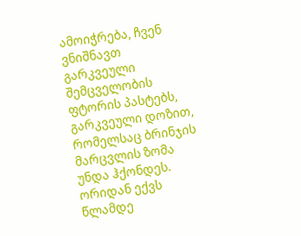ამოიჭრება, ჩვენ ვნიშნავთ გარკვეული შემცველობის ფტორის პასტებს, გარკვეული დოზით, რომელსაც ბრინჯის მარცვლის ზომა უნდა ჰქონდეს. ორიდან ექვს წლამდე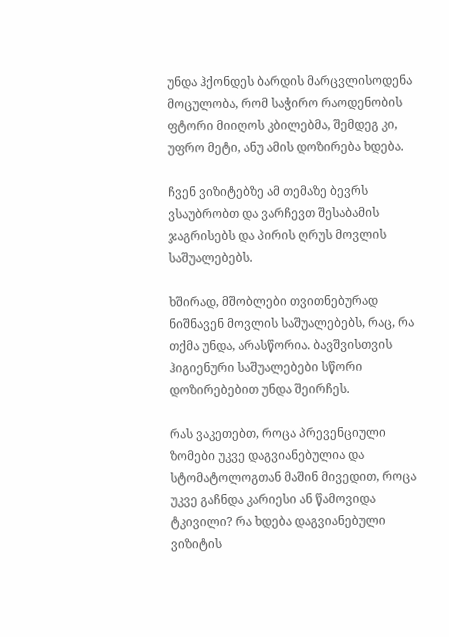უნდა ჰქონდეს ბარდის მარცვლისოდენა მოცულობა, რომ საჭირო რაოდენობის ფტორი მიიღოს კბილებმა, შემდეგ კი, უფრო მეტი, ანუ ამის დოზირება ხდება.

ჩვენ ვიზიტებზე ამ თემაზე ბევრს ვსაუბრობთ და ვარჩევთ შესაბამის ჯაგრისებს და პირის ღრუს მოვლის საშუალებებს.

ხშირად, მშობლები თვითნებურად ნიშნავენ მოვლის საშუალებებს, რაც, რა თქმა უნდა, არასწორია. ბავშვისთვის ჰიგიენური საშუალებები სწორი დოზირებებით უნდა შეირჩეს.

რას ვაკეთებთ, როცა პრევენციული ზომები უკვე დაგვიანებულია და სტომატოლოგთან მაშინ მივედით, როცა უკვე გაჩნდა კარიესი ან წამოვიდა ტკივილი? რა ხდება დაგვიანებული ვიზიტის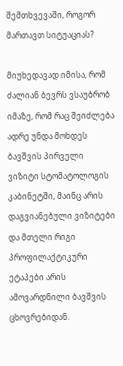შემთხვევაში, როგორ მართავთ სიტუაციას?

მიუხედავად იმისა, რომ ძალიან ბევრს ვსაუბრობ იმაზე, რომ რაც შეიძლება ადრე უნდა მოხდეს ბავშვის პირველი ვიზიტი სტომატოლოგის კაბინეტში, მაინც არის დაგვიანებული ვიზიტები და მთელი რიგი პროფილაქტიკური ეტაპები არის ამოვარდნილი ბავშვის ცხოვრებიდან.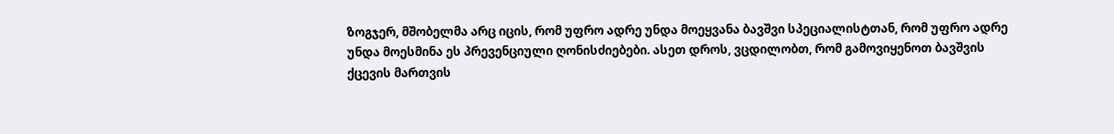ზოგჯერ, მშობელმა არც იცის, რომ უფრო ადრე უნდა მოეყვანა ბავშვი სპეციალისტთან, რომ უფრო ადრე უნდა მოესმინა ეს პრევენციული ღონისძიებები. ასეთ დროს, ვცდილობთ, რომ გამოვიყენოთ ბავშვის ქცევის მართვის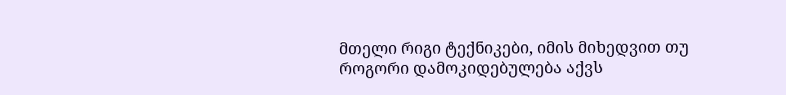მთელი რიგი ტექნიკები, იმის მიხედვით თუ როგორი დამოკიდებულება აქვს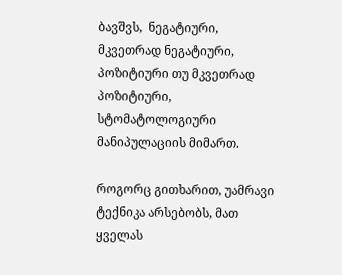ბავშვს,  ნეგატიური, მკვეთრად ნეგატიური, პოზიტიური თუ მკვეთრად პოზიტიური, სტომატოლოგიური მანიპულაციის მიმართ.

როგორც გითხარით, უამრავი ტექნიკა არსებობს, მათ ყველას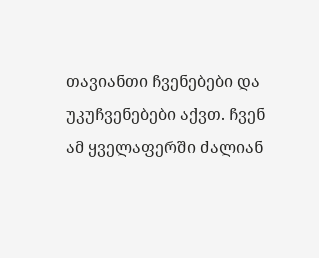თავიანთი ჩვენებები და უკუჩვენებები აქვთ. ჩვენ ამ ყველაფერში ძალიან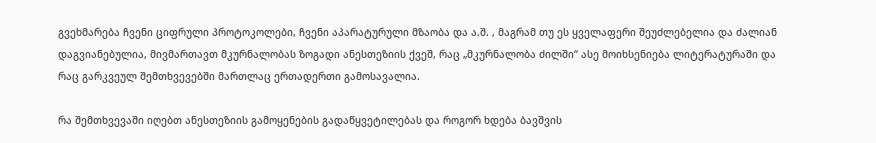გვეხმარება ჩვენი ციფრული პროტოკოლები, ჩვენი აპარატურული მზაობა და ა.შ. , მაგრამ თუ ეს ყველაფერი შეუძლებელია და ძალიან დაგვიანებულია, მივმართავთ მკურნალობას ზოგადი ანესთეზიის ქვეშ, რაც „მკურნალობა ძილში“ ასე მოიხსენიება ლიტერატურაში და რაც გარკვეულ შემთხვევებში მართლაც ერთადერთი გამოსავალია.

რა შემთხვევაში იღებთ ანესთეზიის გამოყენების გადაწყვეტილებას და როგორ ხდება ბავშვის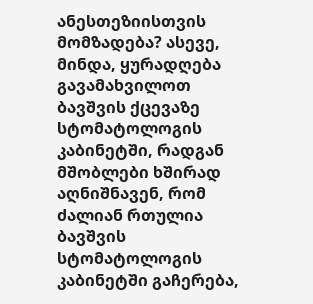ანესთეზიისთვის მომზადება? ასევე, მინდა, ყურადღება გავამახვილოთ ბავშვის ქცევაზე სტომატოლოგის კაბინეტში, რადგან მშობლები ხშირად აღნიშნავენ, რომ ძალიან რთულია ბავშვის სტომატოლოგის კაბინეტში გაჩერება,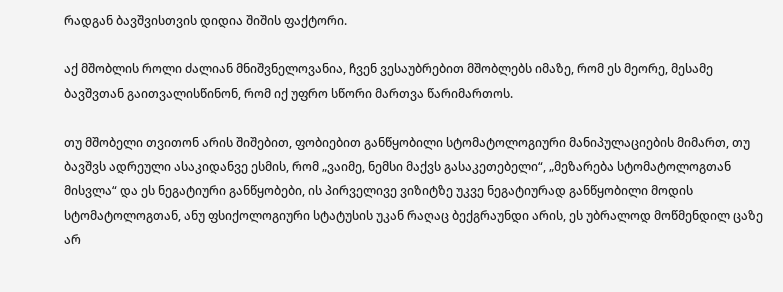რადგან ბავშვისთვის დიდია შიშის ფაქტორი.

აქ მშობლის როლი ძალიან მნიშვნელოვანია, ჩვენ ვესაუბრებით მშობლებს იმაზე, რომ ეს მეორე, მესამე ბავშვთან გაითვალისწინონ, რომ იქ უფრო სწორი მართვა წარიმართოს.

თუ მშობელი თვითონ არის შიშებით, ფობიებით განწყობილი სტომატოლოგიური მანიპულაციების მიმართ, თუ ბავშვს ადრეული ასაკიდანვე ესმის, რომ „ვაიმე, ნემსი მაქვს გასაკეთებელი“, „მეზარება სტომატოლოგთან მისვლა“ და ეს ნეგატიური განწყობები, ის პირველივე ვიზიტზე უკვე ნეგატიურად განწყობილი მოდის სტომატოლოგთან, ანუ ფსიქოლოგიური სტატუსის უკან რაღაც ბექგრაუნდი არის, ეს უბრალოდ მოწმენდილ ცაზე არ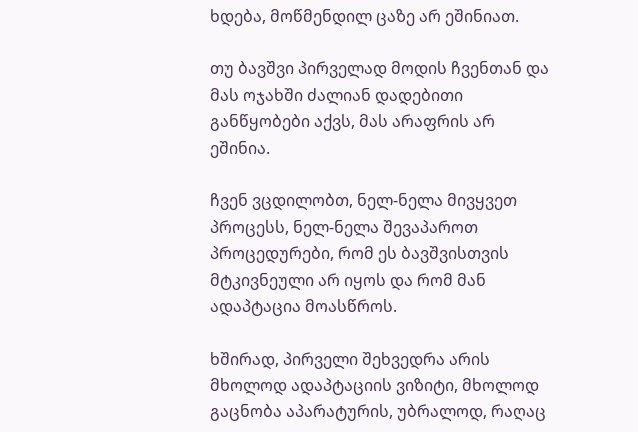ხდება, მოწმენდილ ცაზე არ ეშინიათ.

თუ ბავშვი პირველად მოდის ჩვენთან და მას ოჯახში ძალიან დადებითი განწყობები აქვს, მას არაფრის არ ეშინია.

ჩვენ ვცდილობთ, ნელ-ნელა მივყვეთ პროცესს, ნელ-ნელა შევაპაროთ პროცედურები, რომ ეს ბავშვისთვის მტკივნეული არ იყოს და რომ მან ადაპტაცია მოასწროს.

ხშირად, პირველი შეხვედრა არის მხოლოდ ადაპტაციის ვიზიტი, მხოლოდ გაცნობა აპარატურის, უბრალოდ, რაღაც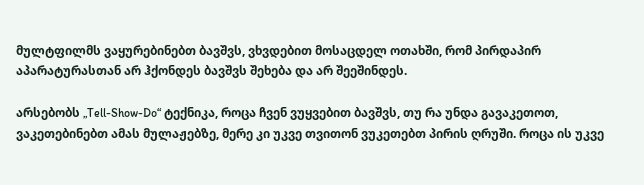მულტფილმს ვაყურებინებთ ბავშვს, ვხვდებით მოსაცდელ ოთახში, რომ პირდაპირ აპარატურასთან არ ჰქონდეს ბავშვს შეხება და არ შეეშინდეს.

არსებობს „Tell-Show-Do“ ტექნიკა, როცა ჩვენ ვუყვებით ბავშვს, თუ რა უნდა გავაკეთოთ, ვაკეთებინებთ ამას მულაჟებზე, მერე კი უკვე თვითონ ვუკეთებთ პირის ღრუში. როცა ის უკვე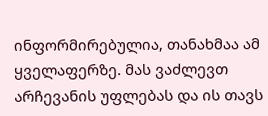ინფორმირებულია, თანახმაა ამ ყველაფერზე. მას ვაძლევთ არჩევანის უფლებას და ის თავს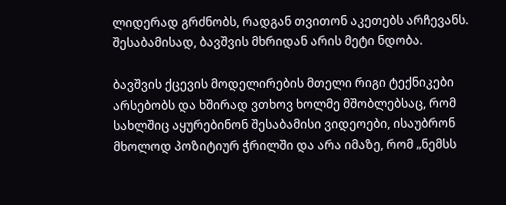ლიდერად გრძნობს, რადგან თვითონ აკეთებს არჩევანს. შესაბამისად, ბავშვის მხრიდან არის მეტი ნდობა.

ბავშვის ქცევის მოდელირების მთელი რიგი ტექნიკები არსებობს და ხშირად ვთხოვ ხოლმე მშობლებსაც, რომ სახლშიც აყურებინონ შესაბამისი ვიდეოები, ისაუბრონ მხოლოდ პოზიტიურ ჭრილში და არა იმაზე, რომ „ნემსს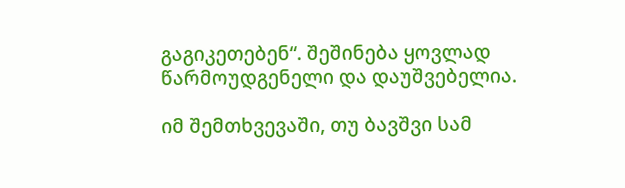გაგიკეთებენ“. შეშინება ყოვლად წარმოუდგენელი და დაუშვებელია.

იმ შემთხვევაში, თუ ბავშვი სამ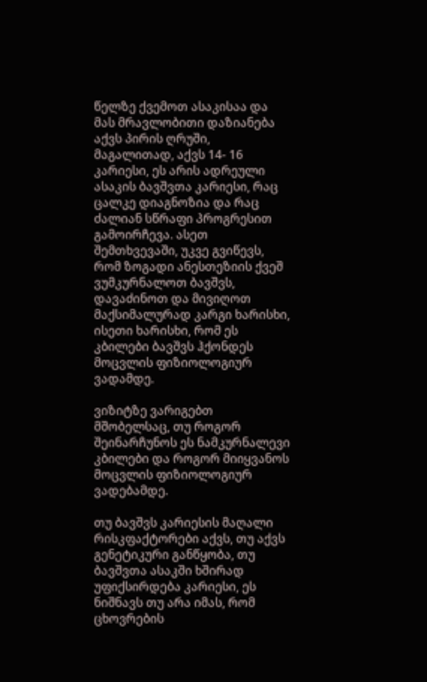წელზე ქვემოთ ასაკისაა და მას მრავლობითი დაზიანება აქვს პირის ღრუში, მაგალითად, აქვს 14- 16 კარიესი, ეს არის ადრეული ასაკის ბავშვთა კარიესი, რაც ცალკე დიაგნოზია და რაც ძალიან სწრაფი პროგრესით გამოირჩევა. ასეთ შემთხვევაში, უკვე გვიწევს, რომ ზოგადი ანესთეზიის ქვეშ ვუმკურნალოთ ბავშვს, დავაძინოთ და მივიღოთ მაქსიმალურად კარგი ხარისხი, ისეთი ხარისხი, რომ ეს კბილები ბავშვს ჰქონდეს მოცვლის ფიზიოლოგიურ ვადამდე.

ვიზიტზე ვარიგებთ მშობელსაც, თუ როგორ შეინარჩუნოს ეს ნამკურნალევი კბილები და როგორ მიიყვანოს მოცვლის ფიზიოლოგიურ ვადებამდე.

თუ ბავშვს კარიესის მაღალი რისკფაქტორები აქვს, თუ აქვს გენეტიკური განწყობა, თუ ბავშვთა ასაკში ხშირად უფიქსირდება კარიესი, ეს ნიშნავს თუ არა იმას, რომ ცხოვრების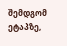შემდგომ ეტაპზე,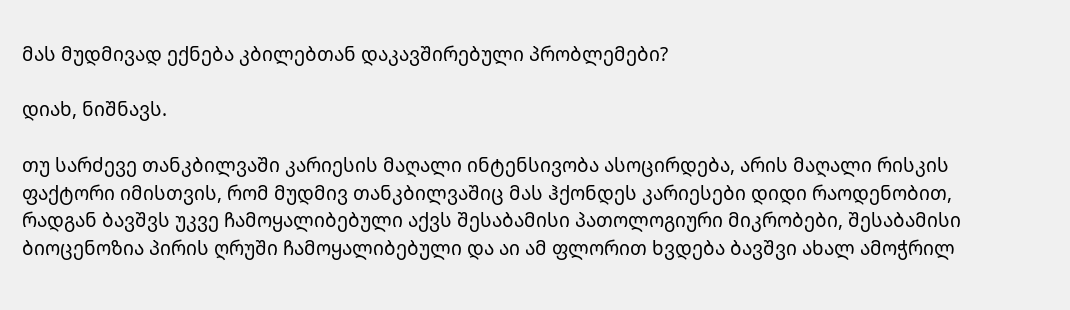მას მუდმივად ექნება კბილებთან დაკავშირებული პრობლემები?

დიახ, ნიშნავს.

თუ სარძევე თანკბილვაში კარიესის მაღალი ინტენსივობა ასოცირდება, არის მაღალი რისკის ფაქტორი იმისთვის, რომ მუდმივ თანკბილვაშიც მას ჰქონდეს კარიესები დიდი რაოდენობით, რადგან ბავშვს უკვე ჩამოყალიბებული აქვს შესაბამისი პათოლოგიური მიკრობები, შესაბამისი ბიოცენოზია პირის ღრუში ჩამოყალიბებული და აი ამ ფლორით ხვდება ბავშვი ახალ ამოჭრილ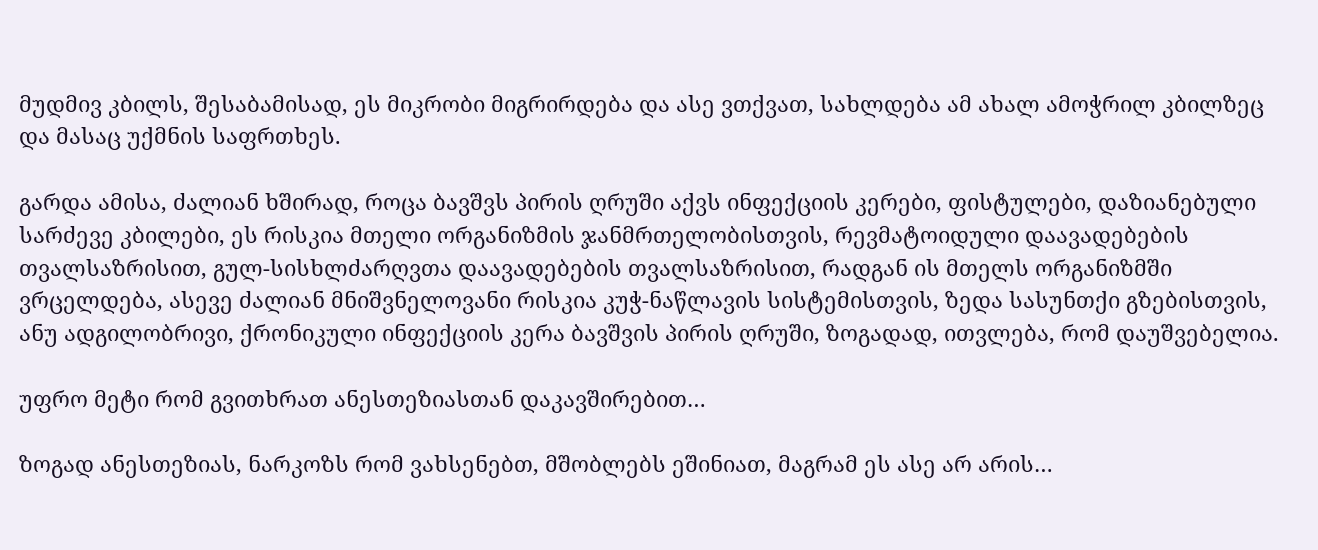მუდმივ კბილს, შესაბამისად, ეს მიკრობი მიგრირდება და ასე ვთქვათ, სახლდება ამ ახალ ამოჭრილ კბილზეც და მასაც უქმნის საფრთხეს.

გარდა ამისა, ძალიან ხშირად, როცა ბავშვს პირის ღრუში აქვს ინფექციის კერები, ფისტულები, დაზიანებული სარძევე კბილები, ეს რისკია მთელი ორგანიზმის ჯანმრთელობისთვის, რევმატოიდული დაავადებების თვალსაზრისით, გულ-სისხლძარღვთა დაავადებების თვალსაზრისით, რადგან ის მთელს ორგანიზმში ვრცელდება, ასევე ძალიან მნიშვნელოვანი რისკია კუჭ-ნაწლავის სისტემისთვის, ზედა სასუნთქი გზებისთვის, ანუ ადგილობრივი, ქრონიკული ინფექციის კერა ბავშვის პირის ღრუში, ზოგადად, ითვლება, რომ დაუშვებელია.

უფრო მეტი რომ გვითხრათ ანესთეზიასთან დაკავშირებით…

ზოგად ანესთეზიას, ნარკოზს რომ ვახსენებთ, მშობლებს ეშინიათ, მაგრამ ეს ასე არ არის…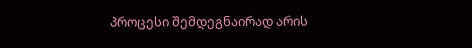პროცესი შემდეგნაირად არის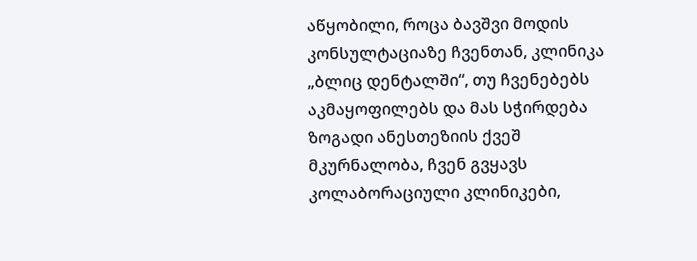აწყობილი, როცა ბავშვი მოდის კონსულტაციაზე ჩვენთან, კლინიკა „ბლიც დენტალში“, თუ ჩვენებებს აკმაყოფილებს და მას სჭირდება ზოგადი ანესთეზიის ქვეშ მკურნალობა, ჩვენ გვყავს კოლაბორაციული კლინიკები,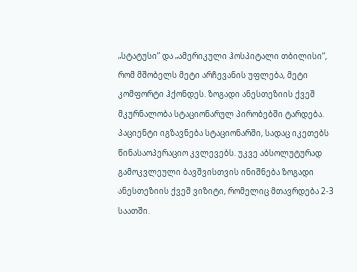„სტატუსი“ და „ამერიკული ჰოსპიტალი თბილისი“, რომ მშობელს მეტი არჩევანის უფლება, მეტი კომფორტი ჰქონდეს. ზოგადი ანესთეზიის ქვეშ მკურნალობა სტაციონარულ პირობებში ტარდება. პაციენტი იგზავნება სტაციონარში, სადაც იკეთებს წინასაოპერაციო კვლევებს. უკვე აბსოლუტურად გამოკვლეული ბავშვისთვის ინიშნება ზოგადი ანესთეზიის ქვეშ ვიზიტი, რომელიც მთავრდება 2-3 საათში.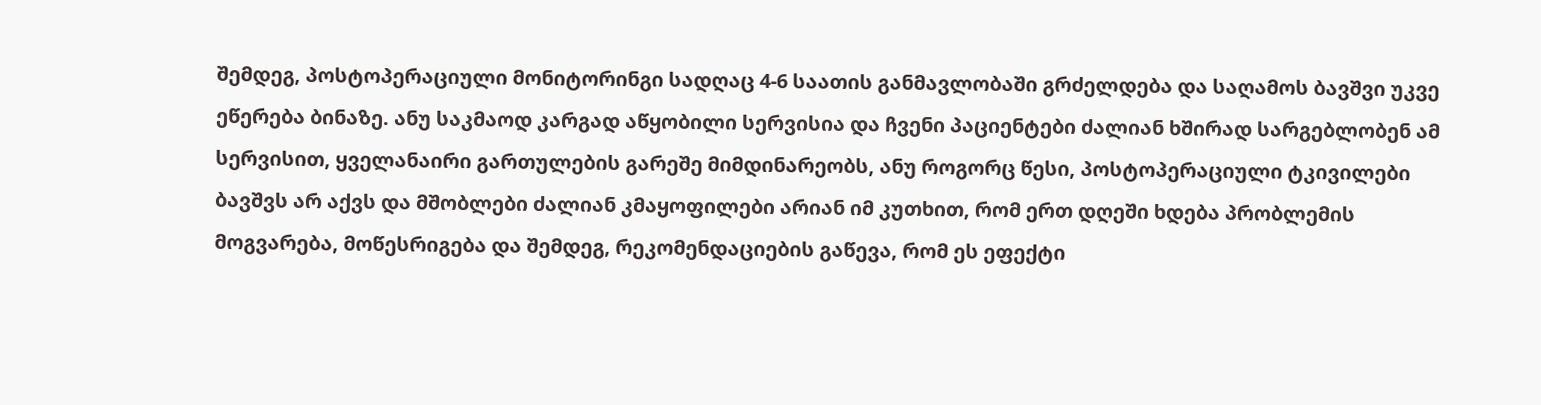შემდეგ, პოსტოპერაციული მონიტორინგი სადღაც 4-6 საათის განმავლობაში გრძელდება და საღამოს ბავშვი უკვე ეწერება ბინაზე. ანუ საკმაოდ კარგად აწყობილი სერვისია და ჩვენი პაციენტები ძალიან ხშირად სარგებლობენ ამ სერვისით, ყველანაირი გართულების გარეშე მიმდინარეობს, ანუ როგორც წესი, პოსტოპერაციული ტკივილები ბავშვს არ აქვს და მშობლები ძალიან კმაყოფილები არიან იმ კუთხით, რომ ერთ დღეში ხდება პრობლემის მოგვარება, მოწესრიგება და შემდეგ, რეკომენდაციების გაწევა, რომ ეს ეფექტი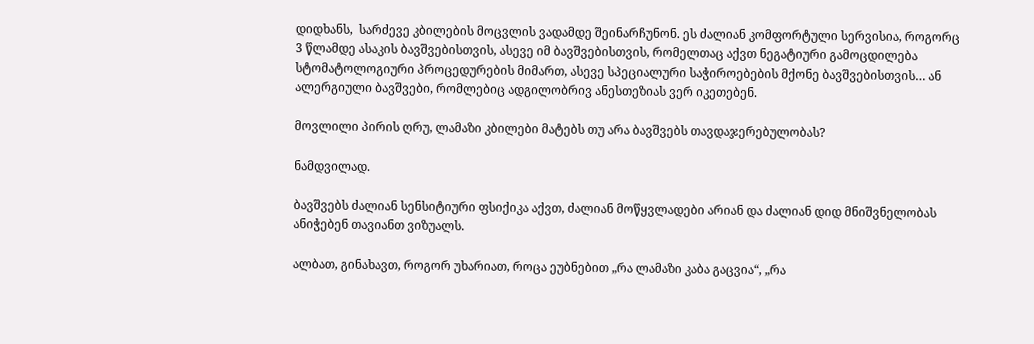დიდხანს,  სარძევე კბილების მოცვლის ვადამდე შეინარჩუნონ. ეს ძალიან კომფორტული სერვისია, როგორც 3 წლამდე ასაკის ბავშვებისთვის, ასევე იმ ბავშვებისთვის, რომელთაც აქვთ ნეგატიური გამოცდილება სტომატოლოგიური პროცედურების მიმართ, ასევე სპეციალური საჭიროებების მქონე ბავშვებისთვის… ან ალერგიული ბავშვები, რომლებიც ადგილობრივ ანესთეზიას ვერ იკეთებენ.

მოვლილი პირის ღრუ, ლამაზი კბილები მატებს თუ არა ბავშვებს თავდაჯერებულობას?

ნამდვილად.

ბავშვებს ძალიან სენსიტიური ფსიქიკა აქვთ, ძალიან მოწყვლადები არიან და ძალიან დიდ მნიშვნელობას ანიჭებენ თავიანთ ვიზუალს.

ალბათ, გინახავთ, როგორ უხარიათ, როცა ეუბნებით „რა ლამაზი კაბა გაცვია“, „რა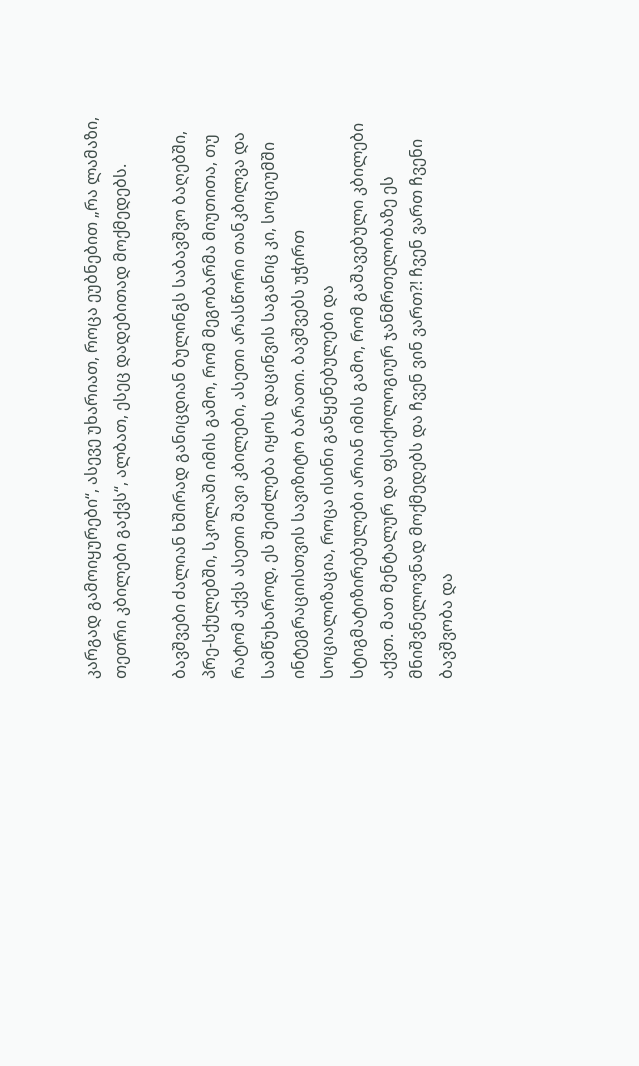კარგად გამოიყურები“, ასევე უხარიათ, როცა ეუბნებით „რა ლამაზი, თეთრი კბილები გაქვს“, ალბათ, ესეც დადებითად მოქმედებს.

ბავშვები ძალიან ხშირად განიცდიან ბულინგს საბავშვო ბაღებში, პრე-სქულებში, სკოლაში იმის გამო, რომ მეგობარმა მიუთითა, თუ რატომ აქვს ასეთი შავი კბილები, ასეთი არასწორი თანკბილვა და სამწუხაროდ, ეს შეიძლება იყოს დაცინვის საგანიც კი, სოციუმში ინტეგრაციისთვის სავიზიტო ბარათი. ბავშვებს უჭირთ სოციალიზაცია, როცა ისინი განყენებულები და სტიგმატიზირებულები არიან იმის გამო, რომ გაშავებული კბილები აქვთ. მათ მენტალურ და ფსიქოლოგიურ ჯანმრთელობაზე ეს მნიშვნელოვნად მოქმედებს და ჩვენ ვინ ვართ?! ჩვენ ვართ ჩვენი ბავშვობა და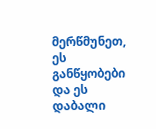მერწმუნეთ, ეს განწყობები და ეს დაბალი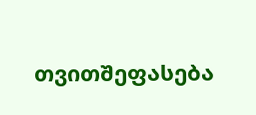თვითშეფასება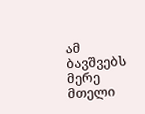ამ ბავშვებს მერე მთელი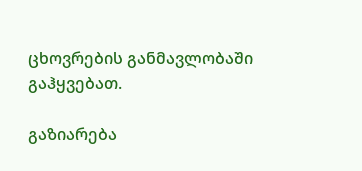ცხოვრების განმავლობაში გაჰყვებათ.

გაზიარება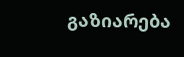გაზიარება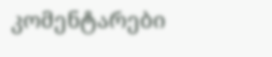კომენტარები